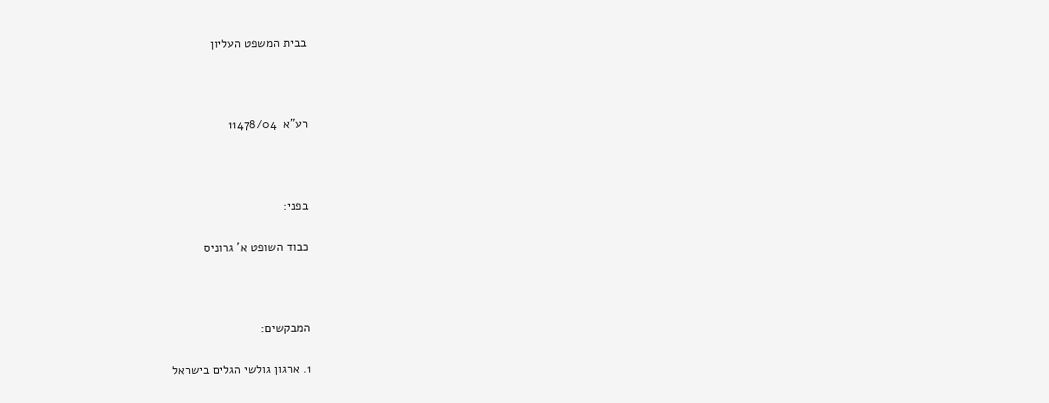בבית המשפט העליון



רע"א  11478/04



בפני:

כבוד השופט א' גרוניס



המבקשים:

1. ארגון גולשי הגלים בישראל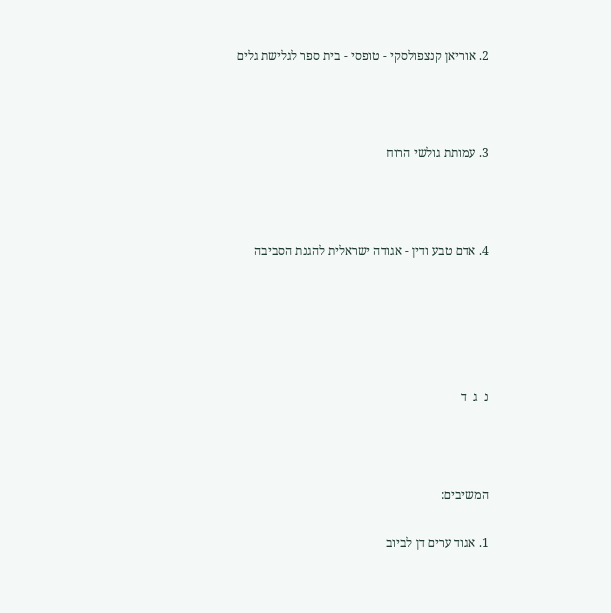2. אוריאן קנצפולסקי - טופסי - בית ספר לגלישת גלים



3. עמותת גולשי הרוח



4. אדם טבע ודין - אגודה ישראלית להגנת הסביבה





נ  ג  ד



המשיבים:

1. אגוד ערים דן לביוב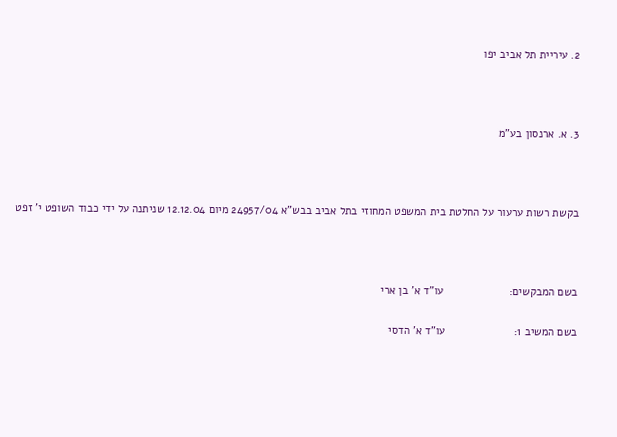2. עיריית תל אביב יפו



3. א. ארנסון בע"מ



בקשת רשות ערעור על החלטת בית המשפט המחוזי בתל אביב בבש"א 24957/04 מיום 12.12.04 שניתנה על ידי כבוד השופט י' זפט



בשם המבקשים:                     עו"ד א' בן ארי

בשם המשיב 1:                      עו"ד א' הדסי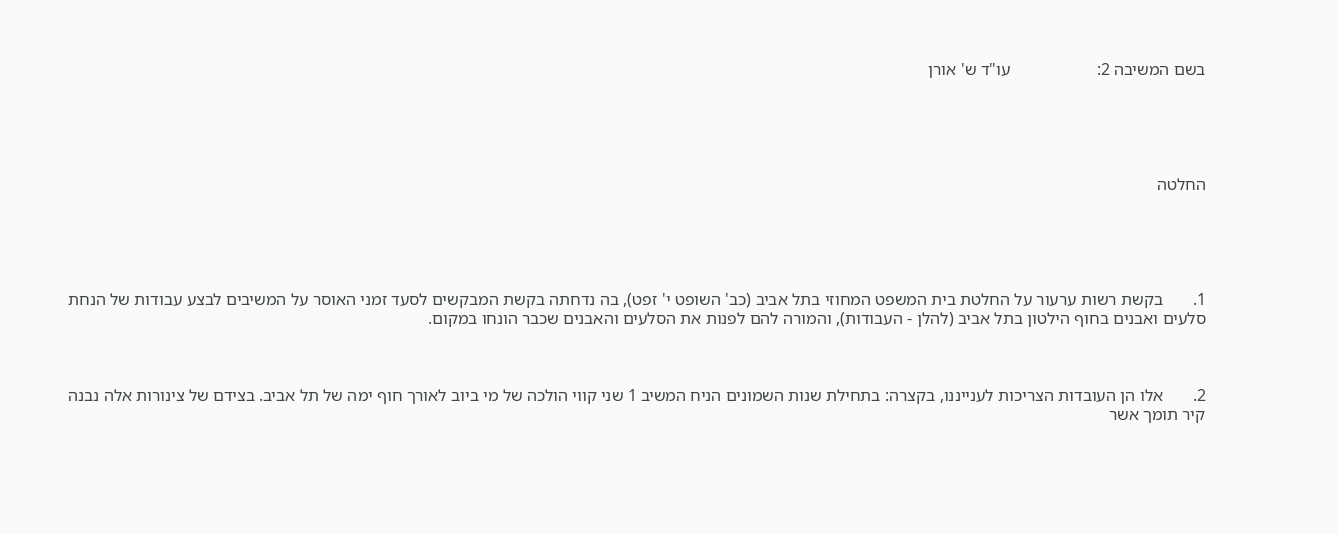בשם המשיבה 2:                    עו"ד ש' אורן





החלטה





1.       בקשת רשות ערעור על החלטת בית המשפט המחוזי בתל אביב (כב' השופט י' זפט), בה נדחתה בקשת המבקשים לסעד זמני האוסר על המשיבים לבצע עבודות של הנחת סלעים ואבנים בחוף הילטון בתל אביב (להלן - העבודות), והמורה להם לפנות את הסלעים והאבנים שכבר הונחו במקום.



2.       אלו הן העובדות הצריכות לענייננו, בקצרה: בתחילת שנות השמונים הניח המשיב 1 שני קווי הולכה של מי ביוב לאורך חוף ימה של תל אביב. בצידם של צינורות אלה נבנה קיר תומך אשר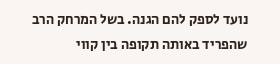נועד לספק להם הגנה. בשל המרחק הרב שהפריד באותה תקופה בין קווי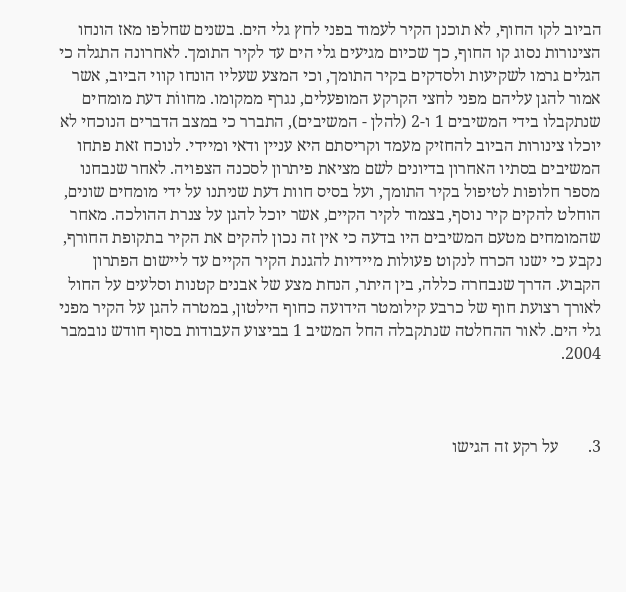הביוב לקו החוף, לא תוכנן הקיר לעמוד בפני לחץ גלי הים. בשנים שחלפו מאז הונחו הצינורות נסוג קו החוף, כך שכיום מגיעים גלי הים עד לקיר התומך. לאחרונה התגלה כי הגלים גרמו לשקיעות ולסדקים בקיר התומך, וכי המצע שעליו הונחו קווי הביוב, אשר אמור להגן עליהם מפני לחצי הקרקע המופעלים, נגרף ממקומו. מחווֹת דעת מומחים שנתקבלו בידי המשיבים 1 ו-2 (להלן - המשיבים), התברר כי במצב הדברים הנוכחי לא יוכלו צינורות הביוב להחזיק מעמד וקריסתם היא עניין ודאי ומיידי. לנוכח זאת פתחו המשיבים בסתיו האחרון בדיונים לשם מציאת פיתרון לסכנה הצפויה. לאחר שנבחנו מספר חלופות לטיפול בקיר התומך, ועל בסיס חוות דעת שניתנו על ידי מומחים שונים, הוחלט להקים קיר נוסף, בצמוד לקיר הקיים, אשר יוכל להגן על צנרת ההולכה. מאחר שהמומחים מטעם המשיבים היו בדעה כי אין זה נכון להקים את הקיר בתקופת החורף, נקבע כי ישנו הכרח לנקוט פעולות מיידיות להגנת הקיר הקיים עד ליישום הפתרון הקבוע. הדרך שנבחרה כללה, בין היתר, הנחת מצע של אבנים קטנות וסלעים על החול לאורך רצועת חוף של כרבע קילומטר הידועה כחוף הילטון, במטרה להגן על הקיר מפני גלי הים. לאור ההחלטה שנתקבלה החל המשיב 1 בביצוע העבודות בסוף חודש נובמבר 2004.



3.       על רקע זה הגישו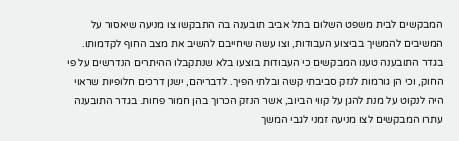המבקשים לבית משפט השלום בתל אביב תובענה בה התבקשו צו מניעה שיאסור על המשיבים להמשיך בביצוע העבודות, וצו עשה שיחייבם להשיב את מצב החוף לקדמותו. בגדר התובענה טענו המבקשים כי העבודות בוצעו בלא שנתקבלו ההיתרים הנדרשים על פי החוק, וכי הן גורמות לנזק סביבתי קשה ובלתי הפיך. לדבריהם, ישנן דרכים חלופיות שראוי היה לנקוט על מנת להגן על קווי הביוב, אשר הנזק הכרוך בהן חמור פחות. בגדר התובענה עתרו המבקשים לצו מניעה זמני לגבי המשך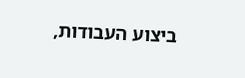ביצוע העבודות,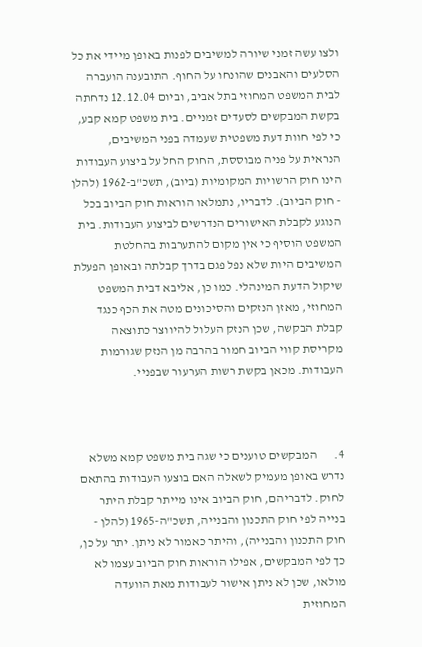ולצו עשה זמני שיורה למשיבים לפנות באופן מיידי את כל הסלעים והאבנים שהונחו על החוף. התובענה הועברה לבית המשפט המחוזי בתל אביב, וביום 12.12.04 נדחתה בקשת המבקשים לסעדים זמניים. בית משפט קמא קבע, כי לפי חוות דעת משפטית שעמדה בפני המשיבים, הנראית על פניה מבוססת, החוק החל על ביצוע העבודות הינו חוק הרשויות המקומיות (ביוב), תשכ"ב-1962 (להלן - חוק הביוב). לדבריו, נתמלאו הוראות חוק הביוב בכל הנוגע לקבלת האישורים הנדרשים לביצוע העבודות. בית המשפט הוסיף כי אין מקום להתערבות בהחלטת המשיבים היות שלא נפל פגם בדרך קבלתה ובאופן הפעלת שיקול הדעת המינהלי. כמו כן, אליבא דבית המשפט המחוזי, מאזן הנזקים והסיכונים מטה את הכף כנגד קבלת הבקשה, שכן הנזק העלול להיווצר כתוצאה מקריסת קווי הביוב חמור בהרבה מן הנזק שגורמות העבודות. מכאן בקשת רשות הערעור שבפניי.



4.       המבקשים טוענים כי שגה בית משפט קמא משלא נדרש באופן מעמיק לשאלה האם בוצעו העבודות בהתאם לחוק. לדבריהם, חוק הביוב אינו מייתר קבלת היתר בנייה לפי חוק התכנון והבנייה, תשכ"ה-1965 (להלן - חוק התכנון והבנייה), והיתר כאמור לא ניתן. יתר על כן, כך לפי המבקשים, אפילו הוראות חוק הביוב עצמו לא מולאו, שכן לא ניתן אישור לעבודות מאת הוועדה המחוזית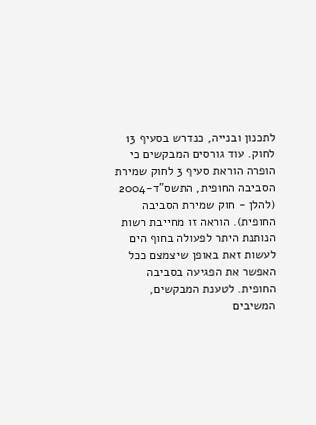לתכנון ובנייה, כנדרש בסעיף 13 לחוק. עוד גורסים המבקשים כי הופרה הוראת סעיף 3 לחוק שמירת הסביבה החופית, התשס"ד-2004 (להלן - חוק שמירת הסביבה החופית). הוראה זו מחייבת רשות הנותנת היתר לפעולה בחוף הים לעשות זאת באופן שיצמצם ככל האפשר את הפגיעה בסביבה החופית. לטענת המבקשים, המשיבים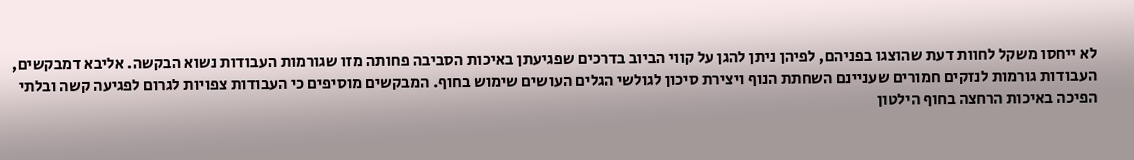לא ייחסו משקל לחוות דעת שהוצגו בפניהם, לפיהן ניתן להגן על קווי הביוב בדרכים שפגיעתן באיכות הסביבה פחותה מזו שגורמות העבודות נשוא הבקשה. אליבא דמבקשים, העבודות גורמות לנזקים חמורים שעניינם השחתת הנוף ויצירת סיכון לגולשי הגלים העושים שימוש בחוף. המבקשים מוסיפים כי העבודות צפויות לגרום לפגיעה קשה ובלתי הפיכה באיכות הרחצה בחוף הילטון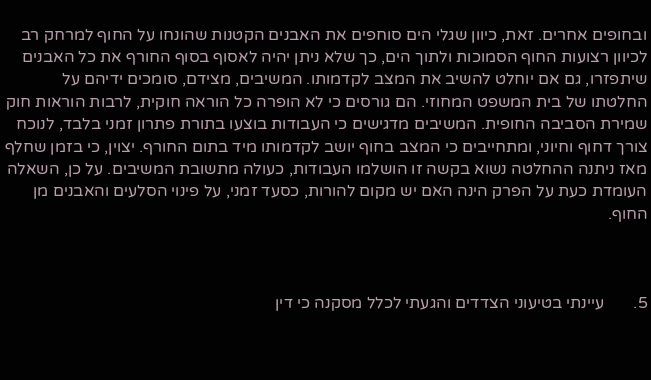ובחופים אחרים. זאת, כיוון שגלי הים סוחפים את האבנים הקטנות שהונחו על החוף למרחק רב לכיוון רצועות החוף הסמוכות ולתוך הים, כך שלא ניתן יהיה לאסוף בסוף החורף את כל האבנים שיתפזרו, גם אם יוחלט להשיב את המצב לקדמותו. המשיבים, מצידם, סומכים ידיהם על החלטתו של בית המשפט המחוזי. הם גורסים כי לא הופרה כל הוראה חוקית, לרבות הוראות חוק שמירת הסביבה החופית. המשיבים מדגישים כי העבודות בוצעו בתורת פתרון זמני בלבד, לנוכח צורך דחוף וחיוני, ומתחייבים כי המצב בחוף יושב לקדמותו מיד בתום החורף. יצוין, כי בזמן שחלף מאז ניתנה ההחלטה נשוא בקשה זו הושלמו העבודות, כעולה מתשובת המשיבים. על כן, השאלה העומדת כעת על הפרק הינה האם יש מקום להורות, כסעד זמני, על פינוי הסלעים והאבנים מן החוף.



5.       עיינתי בטיעוני הצדדים והגעתי לכלל מסקנה כי דין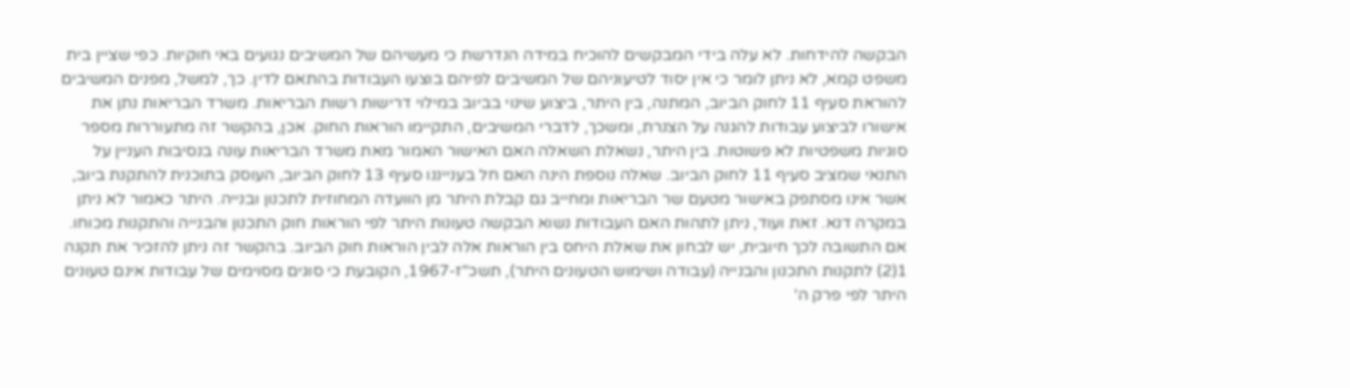הבקשה להידחות. לא עלה בידי המבקשים להוכיח במידה הנדרשת כי מעשיהם של המשיבים נגועים באי חוקיות. כפי שציין בית משפט קמא, לא ניתן לומר כי אין יסוד לטיעוניהם של המשיבים לפיהם בוצעו העבודות בהתאם לדין. כך, למשל, מפנים המשיבים להוראת סעיף 11 לחוק הביוב, המתנה, בין היתר, ביצוע שינוי בביוב במילוי דרישות רשות הבריאות. משרד הבריאות נתן את אישורו לביצוע עבודות להגנה על הצנרת, ומשכך, לדברי המשיבים, התקיימו הוראות החוק. אכן, בהקשר זה מתעוררות מספר סוגיות משפטיות לא פשוטות. בין היתר, נשאלת השאלה האם האישור האמור מאת משרד הבריאות עונה בנסיבות העניין על התנאי שמציב סעיף 11 לחוק הביוב. שאלה נוספת הינה האם חל בענייננו סעיף 13 לחוק הביוב, העוסק בתוכנית להתקנת ביוב, אשר אינו מסתפק באישור מטעם שר הבריאות ומחייב גם קבלת היתר מן הוועדה המחוזית לתכנון ובנייה. היתר כאמור לא ניתן במקרה דנא. זאת ועוד, ניתן לתהות האם העבודות נשוא הבקשה טעונות היתר לפי הוראות חוק התכנון והבנייה והתקנות מכוחו. אם התשובה לכך חיובית, יש לבחון את שאלת היחס בין הוראות אלה לבין הוראות חוק הביוב. בהקשר זה ניתן להזכיר את תקנה 1(2) לתקנות התכנון והבנייה (עבודה ושימוש הטעונים היתר), תשכ"ז-1967, הקובעת כי סוגים מסוימים של עבודות אינם טעונים היתר לפי פרק ה'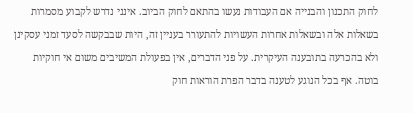לחוק התכנון והבנייה אם העבודות נעשו בהתאם לחוק הביוב. אינני נדרש לקבוע מסמרות בשאלות אלה ובשאלות אחרות העשויות להתעורר בעניין זה, היות שבבקשה לסעד זמני עסקינן ולא בהכרעה בתובענה העיקרית. על פני הדברים, אין בפעולת המשיבים משום אי חוקיות בוטה. אף בכל הנוגע לטענה בדבר הפרת הוראות חוק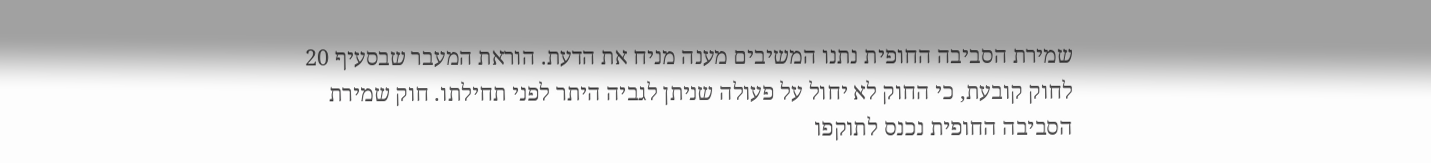שמירת הסביבה החופית נתנו המשיבים מענה מניח את הדעת. הוראת המעבר שבסעיף 20 לחוק קובעת, כי החוק לא יחול על פעולה שניתן לגביה היתר לפני תחילתו. חוק שמירת הסביבה החופית נכנס לתוקפו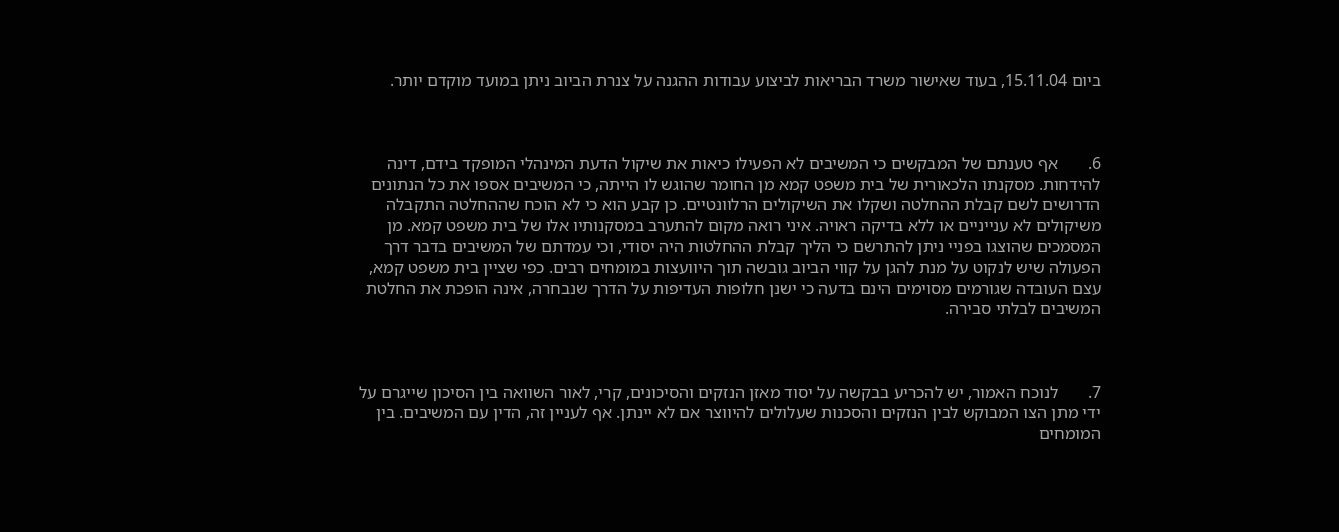ביום 15.11.04, בעוד שאישור משרד הבריאות לביצוע עבודות ההגנה על צנרת הביוב ניתן במועד מוקדם יותר.



6.       אף טענתם של המבקשים כי המשיבים לא הפעילו כיאות את שיקול הדעת המינהלי המופקד בידם, דינה להידחות. מסקנתו הלכאורית של בית משפט קמא מן החומר שהוגש לו הייתה, כי המשיבים אספו את כל הנתונים הדרושים לשם קבלת ההחלטה ושקלו את השיקולים הרלוונטיים. כן קבע הוא כי לא הוכח שההחלטה התקבלה משיקולים לא ענייניים או ללא בדיקה ראויה. איני רואה מקום להתערב במסקנותיו אלו של בית משפט קמא. מן המסמכים שהוצגו בפניי ניתן להתרשם כי הליך קבלת ההחלטות היה יסודי, וכי עמדתם של המשיבים בדבר דרך הפעולה שיש לנקוט על מנת להגן על קווי הביוב גובשה תוך היוועצות במומחים רבים. כפי שציין בית משפט קמא, עצם העובדה שגורמים מסוימים הינם בדעה כי ישנן חלופות העדיפות על הדרך שנבחרה, אינה הופכת את החלטת המשיבים לבלתי סבירה.



7.       לנוכח האמור, יש להכריע בבקשה על יסוד מאזן הנזקים והסיכונים, קרי, לאור השוואה בין הסיכון שייגרם על ידי מתן הצו המבוקש לבין הנזקים והסכנות שעלולים להיווצר אם לא יינתן. אף לעניין זה, הדין עם המשיבים. בין המומחים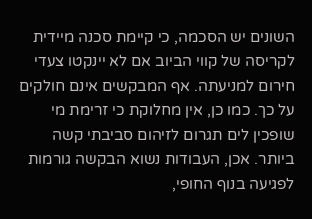השונים יש הסכמה, כי קיימת סכנה מיידית לקריסה של קווי הביוב אם לא יינקטו צעדי חירום למניעתה. אף המבקשים אינם חולקים על כך. כמו כן, אין מחלוקת כי זרימת מי שופכין לים תגרום לזיהום סביבתי קשה ביותר. אכן, העבודות נשוא הבקשה גורמות לפגיעה בנוף החופי,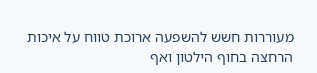מעוררות חשש להשפעה ארוכת טווח על איכות הרחצה בחוף הילטון ואף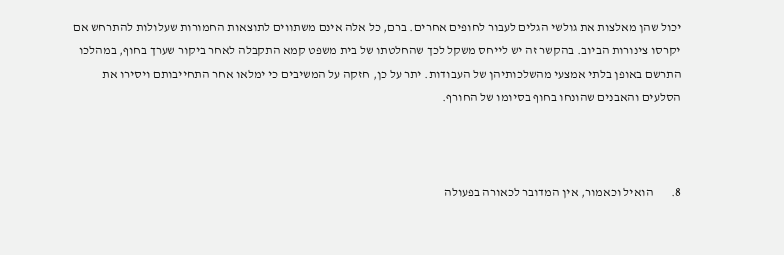יכול שהן מאלצות את גולשי הגלים לעבור לחופים אחרים. ברם, כל אלה אינם משתווים לתוצאות החמורות שעלולות להתרחש אם יקרסו צינורות הביוב. בהקשר זה יש לייחס משקל לכך שהחלטתו של בית משפט קמא התקבלה לאחר ביקור שערך בחוף, במהלכו התרשם באופן בלתי אמצעי מהשלכותיהן של העבודות. יתר על כן, חזקה על המשיבים כי ימלאו אחר התחייבותם ויסירו את הסלעים והאבנים שהונחו בחוף בסיומו של החורף.



8.       הואיל וכאמור, אין המדובר לכאורה בפעולה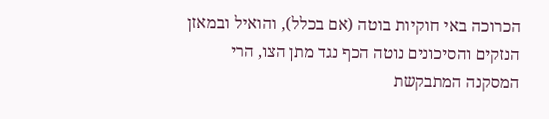הכרוכה באי חוקיות בוטה (אם בכלל), והואיל ובמאזן הנזקים והסיכונים נוטה הכף נגד מתן הצו, הרי המסקנה המתבקשת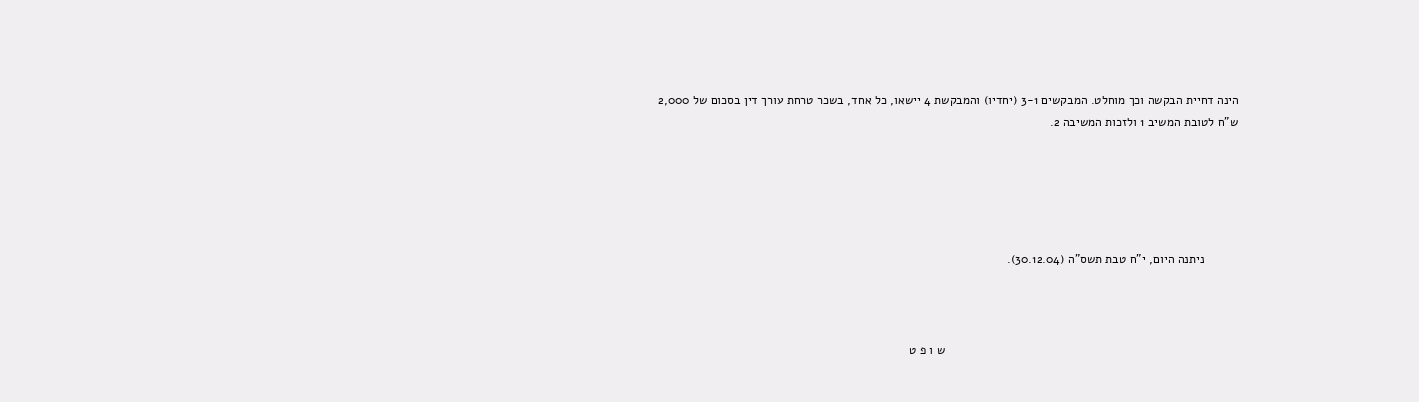הינה דחיית הבקשה וכך מוחלט. המבקשים 3-1 (יחדיו) והמבקשת 4 יישאו, כל אחד, בשכר טרחת עורך דין בסכום של 2,000 ש"ח לטובת המשיב 1 ולזכות המשיבה 2.





          ניתנה היום, י"ח טבת תשס"ה (30.12.04).



                                                                                      ש ו פ ט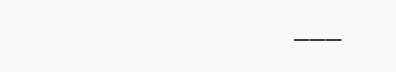___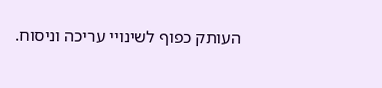העותק כפוף לשינויי עריכה וניסוח.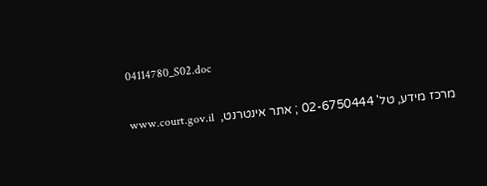04114780_S02.doc

מרכז מידע, טל' 02-6750444 ; אתר אינטרנט,  www.court.gov.il